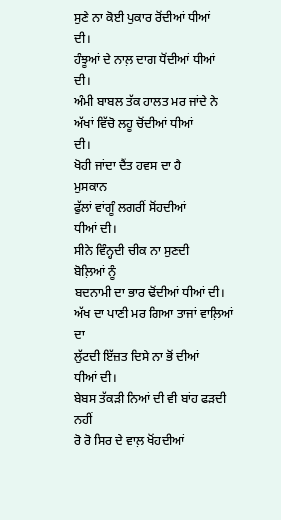ਸੁਣੇ ਨਾ ਕੋਈ ਪੁਕਾਰ ਰੋਂਦੀਆਂ ਧੀਆਂ
ਦੀ।
ਹੰਝੂਆਂ ਦੇ ਨਾਲ਼ ਦਾਗ ਧੋਂਦੀਆਂ ਧੀਆਂ
ਦੀ।
ਅੰਮੀ ਬਾਬਲ ਤੱਕ ਹਾਲਤ ਮਰ ਜਾਂਦੇ ਨੇ
ਅੱਖਾਂ ਵਿੱਚੋ ਲਹੂ ਚੋਂਦੀਆਂ ਧੀਆਂ
ਦੀ।
ਖੋਹੀ ਜਾਂਦਾ ਦੈਂਤ ਹਵਸ ਦਾ ਹੈ
ਮੁਸਕਾਨ
ਫੁੱਲਾਂ ਵਾਂਗੂੰ ਲਗਰੀਂ ਸੋਂਹਦੀਆਂ
ਧੀਆਂ ਦੀ।
ਸੀਨੇ ਵਿੰਨ੍ਹਦੀ ਚੀਕ ਨਾ ਸੁਣਦੀ
ਬੋਲ਼ਿਆਂ ਨੂੰ
ਬਦਨਾਮੀ ਦਾ ਭਾਰ ਢੋਂਦੀਆਂ ਧੀਆਂ ਦੀ।
ਅੱਖ ਦਾ ਪਾਣੀ ਮਰ ਗਿਆ ਤਾਜਾਂ ਵਾਲ਼ਿਆਂ
ਦਾ
ਲੁੱਟਦੀ ਇੱਜ਼ਤ ਦਿਸੇ ਨਾ ਭੋਂ ਦੀਆਂ
ਧੀਆਂ ਦੀ।
ਬੇਬਸ ਤੱਕੜੀ ਨਿਆਂ ਦੀ ਵੀ ਬਾਂਹ ਫੜਦੀ
ਨਹੀਂ
ਰੋ ਰੋ ਸਿਰ ਦੇ ਵਾਲ਼ ਖੋਂਹਦੀਆਂ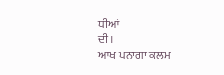ਧੀਆਂ
ਦੀ।
ਆਖ ਪਨਾਗਾ ਕਲਮ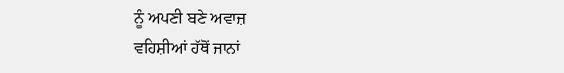ਨੂੰ ਅਪਣੀ ਬਣੇ ਅਵਾਜ਼
ਵਹਿਸ਼ੀਆਂ ਹੱਥੋਂ ਜਾਨਾਂ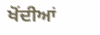ਖੋਂਦੀਆਂ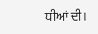ਧੀਆਂ ਦੀ।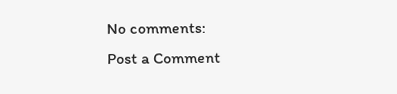No comments:
Post a Comment